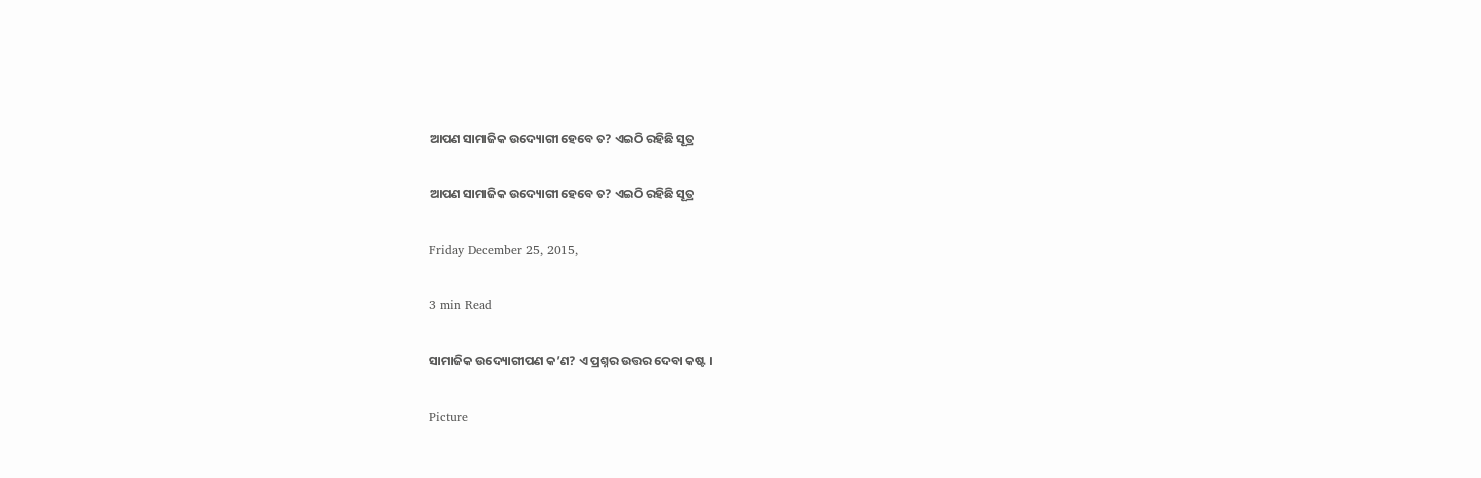ଆପଣ ସାମାଜିକ ଉଦ୍ୟୋଗୀ ହେବେ ତ? ଏଇଠି ରହିଛି ସୂତ୍ର

ଆପଣ ସାମାଜିକ ଉଦ୍ୟୋଗୀ ହେବେ ତ? ଏଇଠି ରହିଛି ସୂତ୍ର

Friday December 25, 2015,

3 min Read

ସାମାଜିକ ଉଦ୍ୟୋଗୀପଣ କ’ଣ? ଏ ପ୍ରଶ୍ନର ଉତ୍ତର ଦେବା କଷ୍ଟ ।

Picture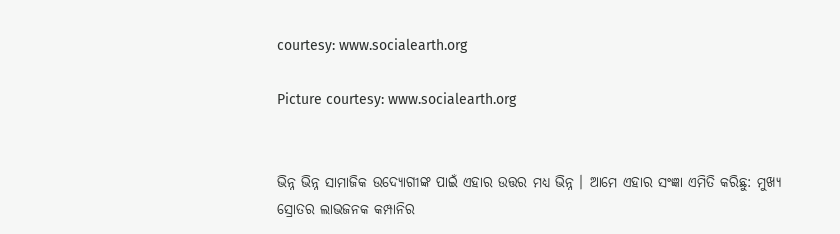courtesy: www.socialearth.org

Picture courtesy: www.socialearth.org


ଭିନ୍ନ ଭିନ୍ନ ସାମାଜିକ ଉଦ୍ୟୋଗୀଙ୍କ ପାଇଁ ଏହାର ଉତ୍ତର ମଧ୍ୟ ଭିନ୍ନ । ଆମେ ଏହାର ସଂଜ୍ଞା ଏମିତି କରିଛୁ: ମୁଖ୍ୟ ସ୍ରୋତର ଲାଭଜନକ କମ୍ପାନିର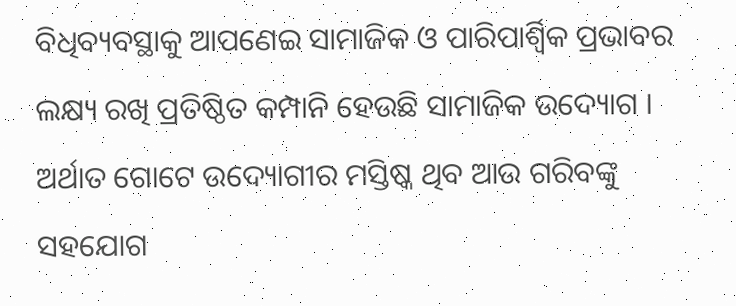ବିଧିବ୍ୟବସ୍ଥାକୁ ଆପଣେଇ ସାମାଜିକ ଓ ପାରିପାର୍ଶ୍ଵିକ ପ୍ରଭାବର ଲକ୍ଷ୍ୟ ରଖି ପ୍ରତିଷ୍ଠିତ କମ୍ପାନି ହେଉଛି ସାମାଜିକ ଉଦ୍ୟୋଗ । ଅର୍ଥାତ ଗୋଟେ ଉଦ୍ୟୋଗୀର ମସ୍ତିଷ୍କ ଥିବ ଆଉ ଗରିବଙ୍କୁ ସହଯୋଗ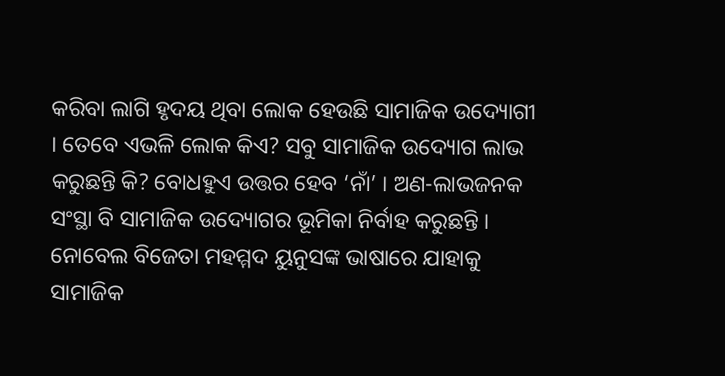କରିବା ଲାଗି ହୃଦୟ ଥିବା ଲୋକ ହେଉଛି ସାମାଜିକ ଉଦ୍ୟୋଗୀ । ତେବେ ଏଭଳି ଲୋକ କିଏ? ସବୁ ସାମାଜିକ ଉଦ୍ୟୋଗ ଲାଭ କରୁଛନ୍ତି କି? ବୋଧହୁଏ ଉତ୍ତର ହେବ ‘ନାଁ’ । ଅଣ-ଲାଭଜନକ ସଂସ୍ଥା ବି ସାମାଜିକ ଉଦ୍ୟୋଗର ଭୂମିକା ନିର୍ବାହ କରୁଛନ୍ତି । ନୋବେଲ ବିଜେତା ମହମ୍ମଦ ୟୁନୁସଙ୍କ ଭାଷାରେ ଯାହାକୁ ସାମାଜିକ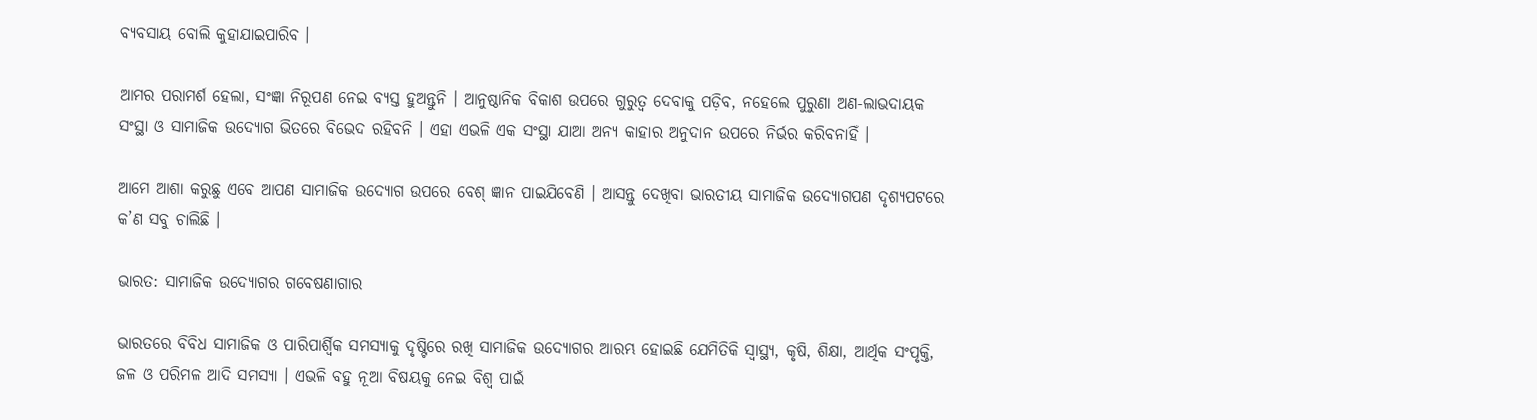ବ୍ୟବସାୟ ବୋଲି କୁହାଯାଇପାରିବ ।

ଆମର ପରାମର୍ଶ ହେଲା, ସଂଜ୍ଞା ନିରୂପଣ ନେଇ ବ୍ୟସ୍ତ ହୁଅନ୍ତୁନି । ଆନୁଷ୍ଠାନିକ ବିକାଶ ଉପରେ ଗୁରୁତ୍ୱ ଦେବାକୁ ପଡ଼ିବ, ନହେଲେ ପୁରୁଣା ଅଣ-ଲାଭଦାୟକ ସଂସ୍ଥା ଓ ସାମାଜିକ ଉଦ୍ୟୋଗ ଭିତରେ ବିଭେଦ ରହିବନି । ଏହା ଏଭଳି ଏକ ସଂସ୍ଥା ଯାଆ ଅନ୍ୟ କାହାର ଅନୁଦାନ ଉପରେ ନିର୍ଭର କରିବନାହିଁ ।

ଆମେ ଆଶା କରୁଛୁ ଏବେ ଆପଣ ସାମାଜିକ ଉଦ୍ୟୋଗ ଉପରେ ବେଶ୍ ଜ୍ଞାନ ପାଇଯିବେଣି । ଆସନ୍ତୁ ଦେଖିବା ଭାରତୀୟ ସାମାଜିକ ଉଦ୍ୟୋଗପଣ ଦୃଶ୍ୟପଟରେ କ’ଣ ସବୁ ଚାଲିଛି ।

ଭାରତ: ସାମାଜିକ ଉଦ୍ୟୋଗର ଗବେଷଣାଗାର

ଭାରତରେ ବିବିଧ ସାମାଜିକ ଓ ପାରିପାର୍ଶ୍ଵିକ ସମସ୍ୟାକୁ ଦୃଷ୍ଟିରେ ରଖି ସାମାଜିକ ଉଦ୍ୟୋଗର ଆରମ୍ଭ ହୋଇଛି ଯେମିତିକି ସ୍ଵାସ୍ଥ୍ୟ, କୃଷି, ଶିକ୍ଷା, ଆର୍ଥିକ ସଂପୃକ୍ତି, ଜଳ ଓ ପରିମଳ ଆଦି ସମସ୍ୟା । ଏଭଳି ବହୁ ନୂଆ ବିଷୟକୁ ନେଇ ବିଶ୍ଵ ପାଇଁ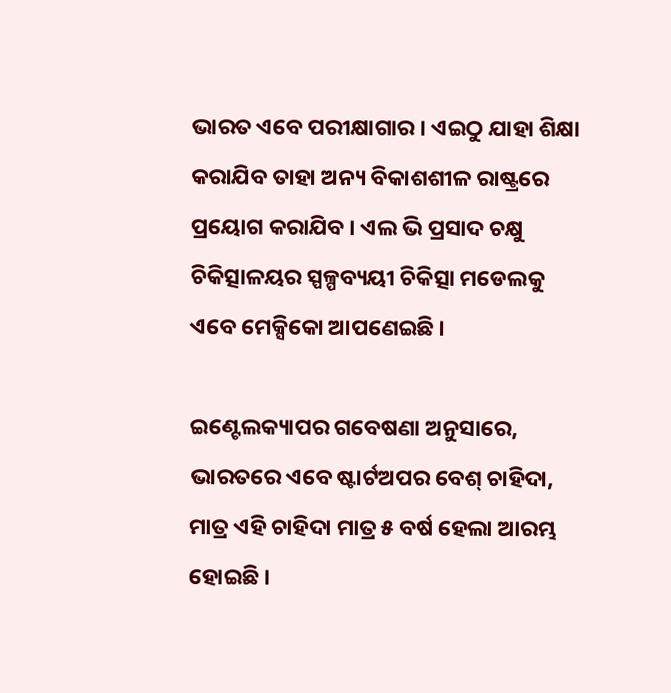ଭାରତ ଏବେ ପରୀକ୍ଷାଗାର । ଏଇଠୁ ଯାହା ଶିକ୍ଷା କରାଯିବ ତାହା ଅନ୍ୟ ବିକାଶଶୀଳ ରାଷ୍ଟ୍ରରେ ପ୍ରୟୋଗ କରାଯିବ । ଏଲ ଭି ପ୍ରସାଦ ଚକ୍ଷୁ ଚିକିତ୍ସାଳୟର ସ୍ପଳ୍ପବ୍ୟୟୀ ଚିକିତ୍ସା ମଡେଲକୁ ଏବେ ମେକ୍ସିକୋ ଆପଣେଇଛି ।

ଇଣ୍ଟେଲକ୍ୟାପର ଗବେଷଣା ଅନୁସାରେ, ଭାରତରେ ଏବେ ଷ୍ଟାର୍ଟଅପର ବେଶ୍ ଚାହିଦା, ମାତ୍ର ଏହି ଚାହିଦା ମାତ୍ର ୫ ବର୍ଷ ହେଲା ଆରମ୍ଭ ହୋଇଛି ।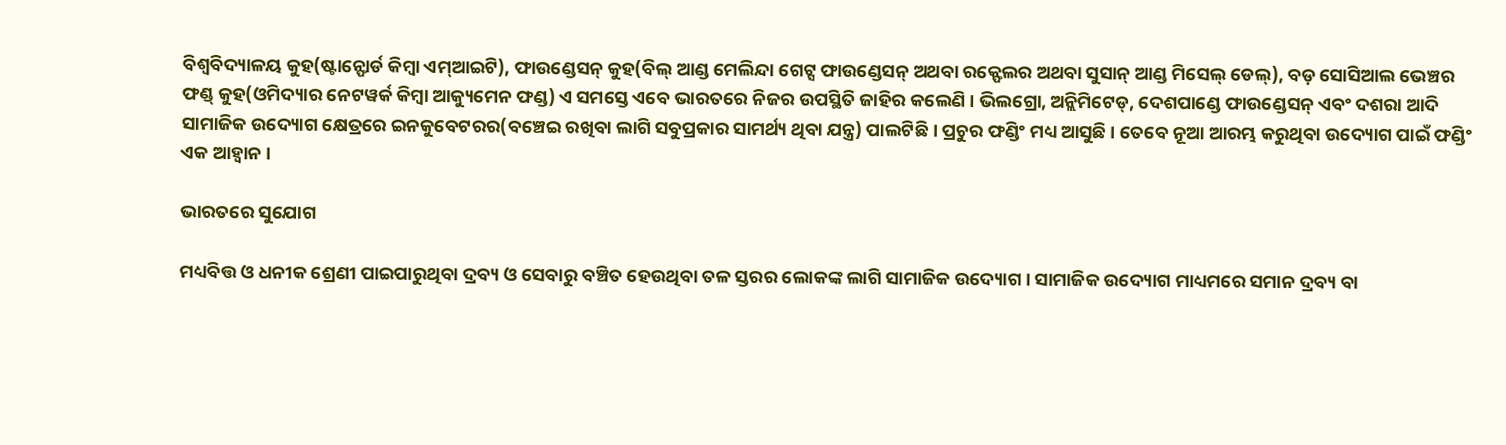ବିଶ୍ୱବିଦ୍ୟାଳୟ କୁହ(ଷ୍ଟାନ୍ଫୋର୍ଡ କିମ୍ବା ଏମ୍ଆଇଟି), ଫାଉଣ୍ଡେସନ୍ କୁହ(ବିଲ୍ ଆଣ୍ଡ ମେଲିନ୍ଦା ଗେଟ୍ସ ଫାଉଣ୍ଡେସନ୍ ଅଥବା ରକ୍ଫେଲର ଅଥବା ସୁସାନ୍ ଆଣ୍ଡ ମିସେଲ୍ ଡେଲ୍), ବଡ଼ ସୋସିଆଲ ଭେଞ୍ଚର ଫଣ୍ଡ୍ କୁହ(ଓମିଦ୍ୟାର ନେଟୱର୍କ କିମ୍ବା ଆକ୍ୟୁମେନ ଫଣ୍ଡ) ଏ ସମସ୍ତେ ଏବେ ଭାରତରେ ନିଜର ଉପସ୍ଥିତି ଜାହିର କଲେଣି । ଭିଲଗ୍ରୋ, ଅନ୍ଲିମିଟେଡ୍, ଦେଶପାଣ୍ଡେ ଫାଉଣ୍ଡେସନ୍ ଏବଂ ଦଶରା ଆଦି ସାମାଜିକ ଉଦ୍ୟୋଗ କ୍ଷେତ୍ରରେ ଇନକୁବେଟରର(ବଞ୍ଚେଇ ରଖିବା ଲାଗି ସବୁପ୍ରକାର ସାମର୍ଥ୍ୟ ଥିବା ଯନ୍ତ୍ର) ପାଲଟିଛି । ପ୍ରଚୁର ଫଣ୍ଡିଂ ମଧ୍ୟ ଆସୁଛି । ତେବେ ନୂଆ ଆରମ୍ଭ କରୁଥିବା ଉଦ୍ୟୋଗ ପାଇଁ ଫଣ୍ଡିଂ ଏକ ଆହ୍ୱାନ ।

ଭାରତରେ ସୁଯୋଗ

ମଧ୍ୟବିତ୍ତ ଓ ଧନୀକ ଶ୍ରେଣୀ ପାଇପାରୁଥିବା ଦ୍ରବ୍ୟ ଓ ସେବାରୁ ବଞ୍ଚିତ ହେଉଥିବା ତଳ ସ୍ତରର ଲୋକଙ୍କ ଲାଗି ସାମାଜିକ ଉଦ୍ୟୋଗ । ସାମାଜିକ ଉଦ୍ୟୋଗ ମାଧ୍ୟମରେ ସମାନ ଦ୍ରବ୍ୟ ବା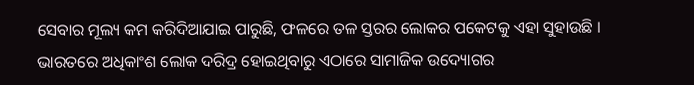ସେବାର ମୂଲ୍ୟ କମ କରିଦିଆଯାଇ ପାରୁଛି, ଫଳରେ ତଳ ସ୍ତରର ଲୋକର ପକେଟକୁ ଏହା ସୁହାଉଛି । ଭାରତରେ ଅଧିକାଂଶ ଲୋକ ଦରିଦ୍ର ହୋଇଥିବାରୁ ଏଠାରେ ସାମାଜିକ ଉଦ୍ୟୋଗର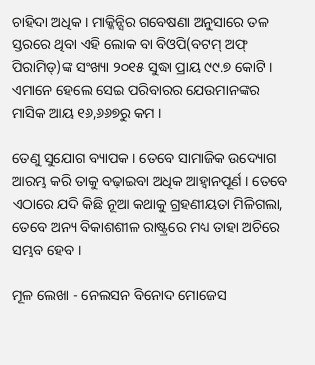ଚାହିଦା ଅଧିକ । ମାକ୍କିନ୍ସିର ଗବେଷଣା ଅନୁସାରେ ତଳ ସ୍ତରରେ ଥିବା ଏହି ଲୋକ ବା ବିଓପି(ବଟମ୍ ଅଫ୍ ପିରାମିଡ୍)ଙ୍କ ସଂଖ୍ୟା ୨୦୧୫ ସୁଦ୍ଧା ପ୍ରାୟ ୯୯.୭ କୋଟି । ଏମାନେ ହେଲେ ସେଇ ପରିବାରର ଯେଉମାନଙ୍କର ମାସିକ ଆୟ ୧୬,୬୬୭ରୁ କମ ।

ତେଣୁ ସୁଯୋଗ ବ୍ୟାପକ । ତେବେ ସାମାଜିକ ଉଦ୍ୟୋଗ ଆରମ୍ଭ କରି ତାକୁ ବଢ଼ାଇବା ଅଧିକ ଆହ୍ୱାନପୂର୍ଣ । ତେବେ ଏଠାରେ ଯଦି କିଛି ନୂଆ କଥାକୁ ଗ୍ରହଣୀୟତା ମିଳିଗଲା, ତେବେ ଅନ୍ୟ ବିକାଶଶୀଳ ରାଷ୍ଟ୍ରରେ ମଧ୍ୟ ତାହା ଅଚିରେ ସମ୍ଭବ ହେବ ।

ମୂଳ ଲେଖା - ନେଲସନ ବିନୋଦ ମୋଜେସ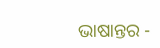ଭାଷାନ୍ତର -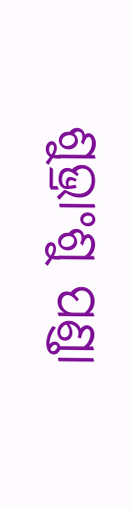ଶୁଭ୍ରାଂଶୁ ପଣ୍ଡା